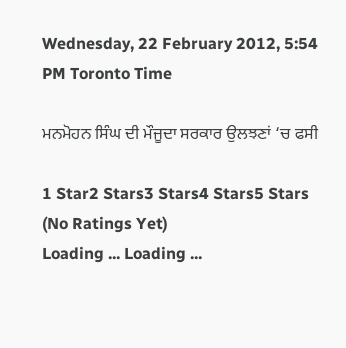Wednesday, 22 February 2012, 5:54 PM Toronto Time

ਮਨਮੋਹਨ ਸਿੰਘ ਦੀ ਮੌਜੂਦਾ ਸਰਕਾਰ ਉਲਝਣਾਂ ‘ਚ ਫਸੀ

1 Star2 Stars3 Stars4 Stars5 Stars (No Ratings Yet)
Loading ... Loading ...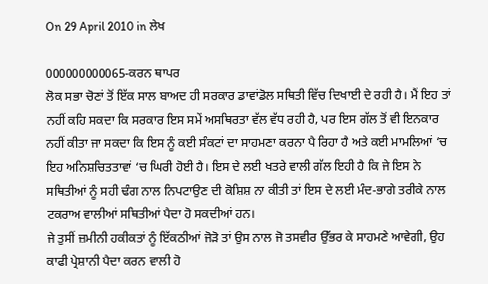On 29 April 2010 in ਲੇਖ

000000000065-ਕਰਨ ਥਾਪਰ
ਲੋਕ ਸਭਾ ਚੋਣਾਂ ਤੋਂ ਇੱਕ ਸਾਲ ਬਾਅਦ ਹੀ ਸਰਕਾਰ ਡਾਵਾਂਡੋਲ ਸਥਿਤੀ ਵਿੱਚ ਦਿਖਾਈ ਦੇ ਰਹੀ ਹੈ। ਮੈਂ ਇਹ ਤਾਂ ਨਹੀਂ ਕਹਿ ਸਕਦਾ ਕਿ ਸਰਕਾਰ ਇਸ ਸਮੇਂ ਅਸਥਿਰਤਾ ਵੱਲ ਵੱਧ ਰਹੀ ਹੈ, ਪਰ ਇਸ ਗੱਲ ਤੋਂ ਵੀ ਇਨਕਾਰ ਨਹੀਂ ਕੀਤਾ ਜਾ ਸਕਦਾ ਕਿ ਇਸ ਨੂੰ ਕਈ ਸੰਕਟਾਂ ਦਾ ਸਾਹਮਣਾ ਕਰਨਾ ਪੈ ਰਿਹਾ ਹੈ ਅਤੇ ਕਈ ਮਾਮਲਿਆਂ ‘ਚ ਇਹ ਅਨਿਸ਼ਚਿਤਤਾਵਾਂ ‘ਚ ਘਿਰੀ ਹੋਈ ਹੈ। ਇਸ ਦੇ ਲਈ ਖਤਰੇ ਵਾਲੀ ਗੱਲ ਇਹੀ ਹੈ ਕਿ ਜੇ ਇਸ ਨੇ ਸਥਿਤੀਆਂ ਨੂੰ ਸਹੀ ਢੰਗ ਨਾਲ ਨਿਪਟਾਉਣ ਦੀ ਕੋਸ਼ਿਸ਼ ਨਾ ਕੀਤੀ ਤਾਂ ਇਸ ਦੇ ਲਈ ਮੰਦ-ਭਾਗੇ ਤਰੀਕੇ ਨਾਲ ਟਕਰਾਅ ਵਾਲੀਆਂ ਸਥਿਤੀਆਂ ਪੈਦਾ ਹੋ ਸਕਦੀਆਂ ਹਨ।
ਜੇ ਤੁਸੀਂ ਜ਼ਮੀਨੀ ਹਕੀਕਤਾਂ ਨੂੰ ਇੱਕਠੀਆਂ ਜੋੜੋ ਤਾਂ ਉਸ ਨਾਲ ਜੋ ਤਸਵੀਰ ਉੱਭਰ ਕੇ ਸਾਹਮਣੇ ਆਵੇਗੀ, ਉਹ ਕਾਫੀ ਪ੍ਰੇਸ਼ਾਨੀ ਪੈਦਾ ਕਰਨ ਵਾਲੀ ਹੋ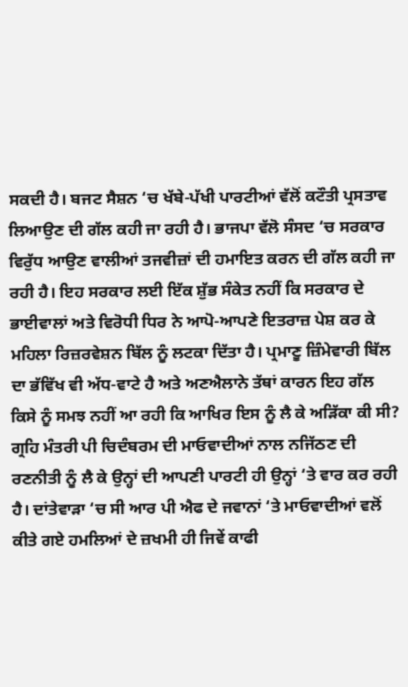ਸਕਦੀ ਹੈ। ਬਜਟ ਸੈਸ਼ਨ ‘ਚ ਖੱਬੇ-ਪੱਖੀ ਪਾਰਟੀਆਂ ਵੱਲੋਂ ਕਟੌਤੀ ਪ੍ਰਸਤਾਵ ਲਿਆਉਣ ਦੀ ਗੱਲ ਕਹੀ ਜਾ ਰਹੀ ਹੈ। ਭਾਜਪਾ ਵੱਲੋ ਸੰਸਦ ‘ਚ ਸਰਕਾਰ ਵਿਰੁੱਧ ਆਉਣ ਵਾਲੀਆਂ ਤਜਵੀਜ਼ਾਂ ਦੀ ਹਮਾਇਤ ਕਰਨ ਦੀ ਗੱਲ ਕਹੀ ਜਾ ਰਹੀ ਹੈ। ਇਹ ਸਰਕਾਰ ਲਈ ਇੱਕ ਸ਼ੁੱਭ ਸੰਕੇਤ ਨਹੀਂ ਕਿ ਸਰਕਾਰ ਦੇ ਭਾਈਵਾਲਾਂ ਅਤੇ ਵਿਰੋਧੀ ਧਿਰ ਨੇ ਆਪੋ-ਆਪਣੇ ਇਤਰਾਜ਼ ਪੇਸ਼ ਕਰ ਕੇ ਮਹਿਲਾ ਰਿਜ਼ਰਵੇਸ਼ਨ ਬਿੱਲ ਨੂੰ ਲਟਕਾ ਦਿੱਤਾ ਹੈ। ਪ੍ਰਮਾਣੂ ਜ਼ਿੰਮੇਵਾਰੀ ਬਿੱਲ ਦਾ ਭੱਵਿੱਖ ਵੀ ਅੱਧ-ਵਾਟੇ ਹੈ ਅਤੇ ਅਣਐਲਾਨੇ ਤੱਥਾਂ ਕਾਰਨ ਇਹ ਗੱਲ ਕਿਸੇ ਨੂੰ ਸਮਝ ਨਹੀਂ ਆ ਰਹੀ ਕਿ ਆਖਿਰ ਇਸ ਨੂੰ ਲੈ ਕੇ ਅੜਿੱਕਾ ਕੀ ਸੀ?
ਗ੍ਰਹਿ ਮੰਤਰੀ ਪੀ ਚਿਦੰਬਰਮ ਦੀ ਮਾਓਵਾਦੀਆਂ ਨਾਲ ਨਜਿੱਠਣ ਦੀ ਰਣਨੀਤੀ ਨੂੰ ਲੈ ਕੇ ਉਨ੍ਹਾਂ ਦੀ ਆਪਣੀ ਪਾਰਟੀ ਹੀ ਉਨ੍ਹਾਂ ‘ਤੇ ਵਾਰ ਕਰ ਰਹੀ ਹੈ। ਦਾਂਤੇਵਾੜਾ ‘ਚ ਸੀ ਆਰ ਪੀ ਐਫ ਦੇ ਜਵਾਨਾਂ ‘ਤੇ ਮਾਓਵਾਦੀਆਂ ਵਲੋਂ ਕੀਤੇ ਗਏ ਹਮਲਿਆਂ ਦੇ ਜ਼ਖਮੀ ਹੀ ਜਿਵੇਂ ਕਾਫੀ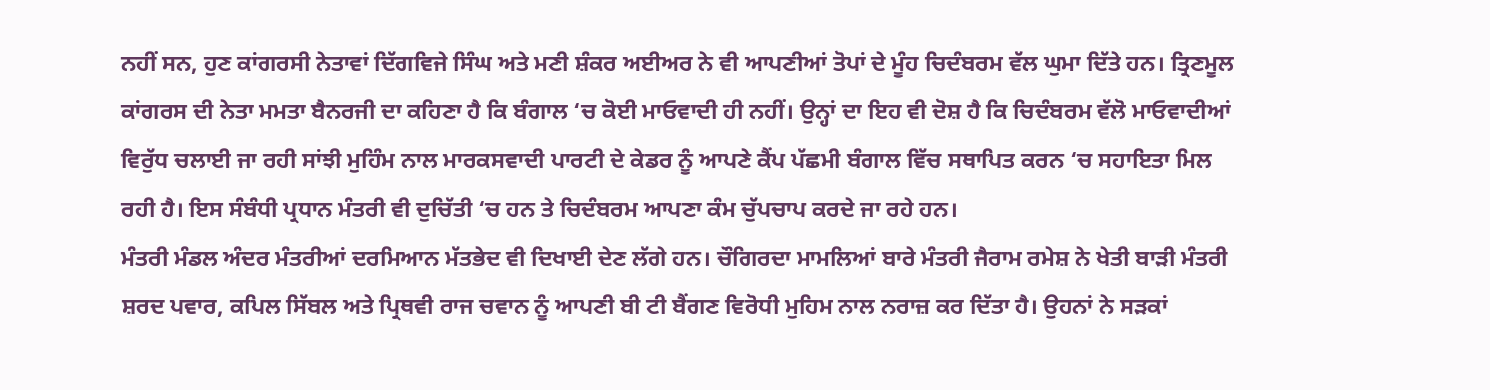ਨਹੀਂ ਸਨ, ਹੁਣ ਕਾਂਗਰਸੀ ਨੇਤਾਵਾਂ ਦਿੱਗਵਿਜੇ ਸਿੰਘ ਅਤੇ ਮਣੀ ਸ਼ੰਕਰ ਅਈਅਰ ਨੇ ਵੀ ਆਪਣੀਆਂ ਤੋਪਾਂ ਦੇ ਮੂੰਹ ਚਿਦੰਬਰਮ ਵੱਲ ਘੁਮਾ ਦਿੱਤੇ ਹਨ। ਤ੍ਰਿਣਮੂਲ ਕਾਂਗਰਸ ਦੀ ਨੇਤਾ ਮਮਤਾ ਬੈਨਰਜੀ ਦਾ ਕਹਿਣਾ ਹੈ ਕਿ ਬੰਗਾਲ ‘ਚ ਕੋਈ ਮਾਓਵਾਦੀ ਹੀ ਨਹੀਂ। ਉਨ੍ਹਾਂ ਦਾ ਇਹ ਵੀ ਦੋਸ਼ ਹੈ ਕਿ ਚਿਦੰਬਰਮ ਵੱਲੋ ਮਾਓਵਾਦੀਆਂ ਵਿਰੁੱਧ ਚਲਾਈ ਜਾ ਰਹੀ ਸਾਂਝੀ ਮੁਹਿੰਮ ਨਾਲ ਮਾਰਕਸਵਾਦੀ ਪਾਰਟੀ ਦੇ ਕੇਡਰ ਨੂੰ ਆਪਣੇ ਕੈਂਪ ਪੱਛਮੀ ਬੰਗਾਲ ਵਿੱਚ ਸਥਾਪਿਤ ਕਰਨ ‘ਚ ਸਹਾਇਤਾ ਮਿਲ ਰਹੀ ਹੈ। ਇਸ ਸੰਬੰਧੀ ਪ੍ਰਧਾਨ ਮੰਤਰੀ ਵੀ ਦੁਚਿੱਤੀ ‘ਚ ਹਨ ਤੇ ਚਿਦੰਬਰਮ ਆਪਣਾ ਕੰਮ ਚੁੱਪਚਾਪ ਕਰਦੇ ਜਾ ਰਹੇ ਹਨ।
ਮੰਤਰੀ ਮੰਡਲ ਅੰਦਰ ਮੰਤਰੀਆਂ ਦਰਮਿਆਨ ਮੱਤਭੇਦ ਵੀ ਦਿਖਾਈ ਦੇਣ ਲੱਗੇ ਹਨ। ਚੌਗਿਰਦਾ ਮਾਮਲਿਆਂ ਬਾਰੇ ਮੰਤਰੀ ਜੈਰਾਮ ਰਮੇਸ਼ ਨੇ ਖੇਤੀ ਬਾੜੀ ਮੰਤਰੀ ਸ਼ਰਦ ਪਵਾਰ, ਕਪਿਲ ਸਿੱਬਲ ਅਤੇ ਪ੍ਰਿਥਵੀ ਰਾਜ ਚਵਾਨ ਨੂੰ ਆਪਣੀ ਬੀ ਟੀ ਬੈਂਗਣ ਵਿਰੋਧੀ ਮੁਹਿਮ ਨਾਲ ਨਰਾਜ਼ ਕਰ ਦਿੱਤਾ ਹੈ। ਉਹਨਾਂ ਨੇ ਸੜਕਾਂ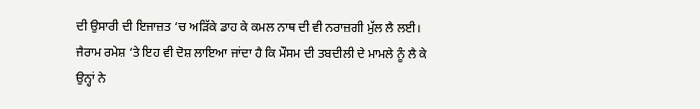ਦੀ ਉਸਾਰੀ ਦੀ ਇਜਾਜ਼ਤ ‘ਚ ਅੜਿੱਕੇ ਡਾਹ ਕੇ ਕਮਲ ਨਾਥ ਦੀ ਵੀ ਨਰਾਜ਼ਗੀ ਮੁੱਲ ਲੈ ਲਈ। ਜੈਰਾਮ ਰਮੇਸ਼ ‘ਤੇ ਇਹ ਵੀ ਦੋਸ਼ ਲਾਇਆ ਜਾਂਦਾ ਹੈ ਕਿ ਮੌਸਮ ਦੀ ਤਬਦੀਲੀ ਦੇ ਮਾਮਲੇ ਨੂੰ ਲੈ ਕੇ ਉਨ੍ਹਾਂ ਨੇ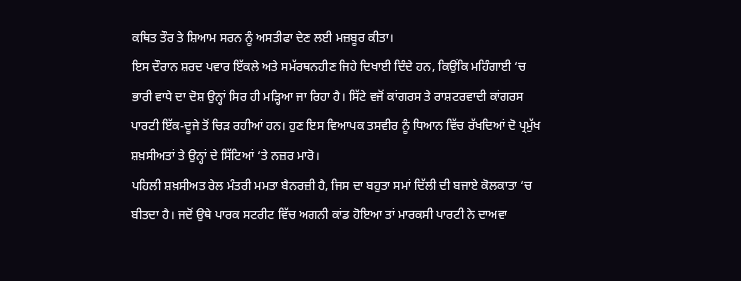ਕਥਿਤ ਤੌਰ ਤੇ ਸ਼ਿਆਮ ਸਰਨ ਨੂੰ ਅਸਤੀਫਾ ਦੇਣ ਲਈ ਮਜ਼ਬੂਰ ਕੀਤਾ।
ਇਸ ਦੌਰਾਨ ਸ਼ਰਦ ਪਵਾਰ ਇੱਕਲੇ ਅਤੇ ਸਮੱਰਥਨਹੀਣ ਜਿਹੇ ਦਿਖਾਈ ਦਿੰਦੇ ਹਨ, ਕਿਉਂਕਿ ਮਹਿੰਗਾਈ ‘ਚ ਭਾਰੀ ਵਾਧੇ ਦਾ ਦੋਸ਼ ਉਨ੍ਹਾਂ ਸਿਰ ਹੀ ਮੜ੍ਹਿਆ ਜਾ ਰਿਹਾ ਹੈ। ਸਿੱਟੇ ਵਜੋਂ ਕਾਂਗਰਸ ਤੇ ਰਾਸ਼ਟਰਵਾਦੀ ਕਾਂਗਰਸ ਪਾਰਟੀ ਇੱਕ-ਦੂਜੇ ਤੋਂ ਚਿੜ ਰਹੀਆਂ ਹਨ। ਹੁਣ ਇਸ ਵਿਆਪਕ ਤਸਵੀਰ ਨੂੰ ਧਿਆਨ ਵਿੱਚ ਰੱਖਦਿਆਂ ਦੋ ਪ੍ਰਮੁੱਖ ਸ਼ਖ਼ਸੀਅਤਾਂ ਤੇ ਉਨ੍ਹਾਂ ਦੇ ਸਿੱਟਿਆਂ ‘ਤੇ ਨਜ਼ਰ ਮਾਰੋ।
ਪਹਿਲੀ ਸ਼ਖ਼ਸੀਅਤ ਰੇਲ ਮੰਤਰੀ ਮਮਤਾ ਬੈਨਰਜ਼ੀ ਹੈ, ਜਿਸ ਦਾ ਬਹੁਤਾ ਸਮਾਂ ਦਿੱਲੀ ਦੀ ਬਜਾਏ ਕੋਲਕਾਤਾ ‘ਚ ਬੀਤਦਾ ਹੈ। ਜਦੋਂ ਉਥੇ ਪਾਰਕ ਸਟਰੀਟ ਵਿੱਚ ਅਗਨੀ ਕਾਂਡ ਹੋਇਆ ਤਾਂ ਮਾਰਕਸੀ ਪਾਰਟੀ ਨੇ ਦਾਅਵਾ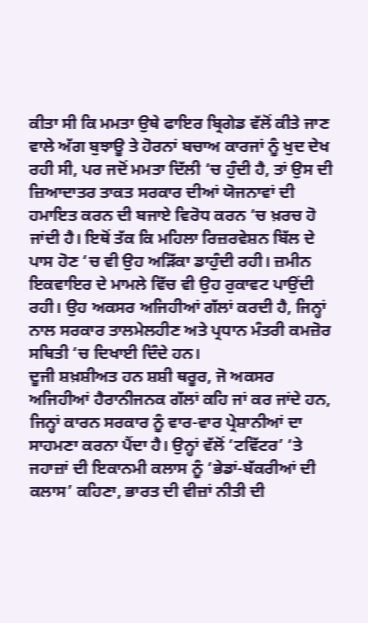ਕੀਤਾ ਸੀ ਕਿ ਮਮਤਾ ਉਥੇ ਫਾਇਰ ਬ੍ਰਿਗੇਡ ਵੱਲੋਂ ਕੀਤੇ ਜਾਣ ਵਾਲੇ ਅੱਗ ਬੁਝਾਊ ਤੇ ਹੋਰਨਾਂ ਬਚਾਅ ਕਾਰਜਾਂ ਨੂੰ ਖੁਦ ਦੇਖ ਰਹੀ ਸੀ, ਪਰ ਜਦੋਂ ਮਮਤਾ ਦਿੱਲੀ ‘ਚ ਹੁੰਦੀ ਹੈ, ਤਾਂ ਉਸ ਦੀ ਜ਼ਿਆਦਾਤਰ ਤਾਕਤ ਸਰਕਾਰ ਦੀਆਂ ਯੋਜਨਾਵਾਂ ਦੀ ਹਮਾਇਤ ਕਰਨ ਦੀ ਬਜਾਏ ਵਿਰੋਧ ਕਰਨ ‘ਚ ਖ਼ਰਚ ਹੋ ਜਾਂਦੀ ਹੈ। ਇਥੋਂ ਤੱਕ ਕਿ ਮਹਿਲਾ ਰਿਜ਼ਰਵੇਸ਼ਨ ਬਿੱਲ ਦੇ ਪਾਸ ਹੋਣ ‘ਚ ਵੀ ਉਹ ਅੜਿੱਕਾ ਡਾਹੁੰਦੀ ਰਹੀ। ਜ਼ਮੀਨ ਇਕਵਾਇਰ ਦੇ ਮਾਮਲੇ ਵਿੱਚ ਵੀ ਉਹ ਰੁਕਾਵਟ ਪਾਉਂਦੀ ਰਹੀ। ਉਹ ਅਕਸਰ ਅਜਿਹੀਆਂ ਗੱਲਾਂ ਕਰਦੀ ਹੈ, ਜਿਨ੍ਹਾਂ ਨਾਲ ਸਰਕਾਰ ਤਾਲਮੇਲਹੀਣ ਅਤੇ ਪ੍ਰਧਾਨ ਮੰਤਰੀ ਕਮਜ਼ੋਰ ਸਥਿਤੀ ‘ਚ ਦਿਖਾਈ ਦਿੰਦੇ ਹਨ।
ਦੂਜੀ ਸ਼ਖ਼ਸ਼ੀਅਤ ਹਨ ਸ਼ਸ਼ੀ ਥਰੂਰ, ਜੋ ਅਕਸਰ ਅਜਿਹੀਆਂ ਹੈਰਾਨੀਜਨਕ ਗੱਲਾਂ ਕਹਿ ਜਾਂ ਕਰ ਜਾਂਦੇ ਹਨ, ਜਿਨ੍ਹਾਂ ਕਾਰਨ ਸਰਕਾਰ ਨੂੰ ਵਾਰ-ਵਾਰ ਪ੍ਰੇਸ਼ਾਨੀਆਂ ਦਾ ਸਾਹਮਣਾ ਕਰਨਾ ਪੈਂਦਾ ਹੈ। ਉਨ੍ਹਾਂ ਵੱਲੋਂ ‘ਟਵਿੱਟਰ’ ‘ਤੇ ਜਹਾਜ਼ਾਂ ਦੀ ਇਕਾਨਮੀ ਕਲਾਸ ਨੂੰ ‘ਭੇਡਾਂ-ਬੱਕਰੀਆਂ ਦੀ ਕਲਾਸ’ ਕਹਿਣਾ, ਭਾਰਤ ਦੀ ਵੀਜ਼ਾਂ ਨੀਤੀ ਦੀ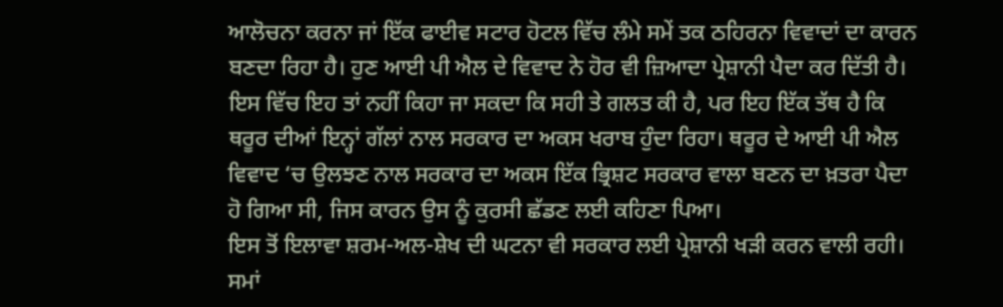ਆਲੋਚਨਾ ਕਰਨਾ ਜਾਂ ਇੱਕ ਫਾਈਵ ਸਟਾਰ ਹੋਟਲ ਵਿੱਚ ਲੰਮੇ ਸਮੇਂ ਤਕ ਠਹਿਰਨਾ ਵਿਵਾਦਾਂ ਦਾ ਕਾਰਨ ਬਣਦਾ ਰਿਹਾ ਹੈ। ਹੁਣ ਆਈ ਪੀ ਐਲ ਦੇ ਵਿਵਾਦ ਨੇ ਹੋਰ ਵੀ ਜ਼ਿਆਦਾ ਪ੍ਰੇਸ਼ਾਨੀ ਪੈਦਾ ਕਰ ਦਿੱਤੀ ਹੈ। ਇਸ ਵਿੱਚ ਇਹ ਤਾਂ ਨਹੀਂ ਕਿਹਾ ਜਾ ਸਕਦਾ ਕਿ ਸਹੀ ਤੇ ਗਲਤ ਕੀ ਹੈ, ਪਰ ਇਹ ਇੱਕ ਤੱਥ ਹੈ ਕਿ ਥਰੂਰ ਦੀਆਂ ਇਨ੍ਹਾਂ ਗੱਲਾਂ ਨਾਲ ਸਰਕਾਰ ਦਾ ਅਕਸ ਖਰਾਬ ਹੁੰਦਾ ਰਿਹਾ। ਥਰੂਰ ਦੇ ਆਈ ਪੀ ਐਲ ਵਿਵਾਦ ‘ਚ ਉਲਝਣ ਨਾਲ ਸਰਕਾਰ ਦਾ ਅਕਸ ਇੱਕ ਭ੍ਰਿਸ਼ਟ ਸਰਕਾਰ ਵਾਲਾ ਬਣਨ ਦਾ ਖ਼ਤਰਾ ਪੈਦਾ ਹੋ ਗਿਆ ਸੀ, ਜਿਸ ਕਾਰਨ ਉਸ ਨੂੰ ਕੁਰਸੀ ਛੱਡਣ ਲਈ ਕਹਿਣਾ ਪਿਆ।
ਇਸ ਤੋਂ ਇਲਾਵਾ ਸ਼ਰਮ-ਅਲ-ਸ਼ੇਖ ਦੀ ਘਟਨਾ ਵੀ ਸਰਕਾਰ ਲਈ ਪ੍ਰੇਸ਼ਾਨੀ ਖੜੀ ਕਰਨ ਵਾਲੀ ਰਹੀ। ਸਮਾਂ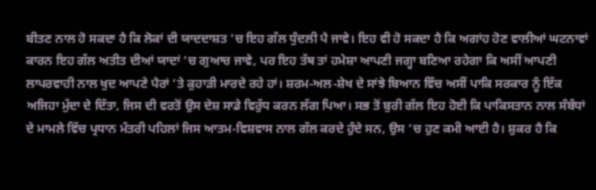ਬੀਤਣ ਨਾਲ ਹੋ ਸਕਦਾ ਹੈ ਕਿ ਲੋਕਾਂ ਦੀ ਯਾਦਦਾਸ਼ਤ ‘ਚ ਇਹ ਗੱਲ ਧੁੰਦਲੀ ਪੈ ਜਾਵੇ। ਇਹ ਵੀ ਹੋ ਸਕਦਾ ਹੈ ਕਿ ਅਗਾਂਹ ਹੋਣ ਵਾਲੀਆਂ ਘਟਨਾਵਾਂ ਕਾਰਨ ਇਹ ਗੱਲ ਅਤੀਤ ਦੀਆਂ ਯਾਦਾਂ ‘ਚ ਗੁਆਚ ਜਾਵੇ, ਪਰ ਇਹ ਤੱਥ ਤਾਂ ਹਮੇਸ਼ਾ ਆਪਣੀ ਜਗ੍ਹਾ ਬਣਿਆ ਰਹੇਗਾ ਕਿ ਅਸੀਂ ਆਪਣੀ ਲਾਪਰਵਾਹੀ ਨਾਲ ਖੁਦ ਆਪਣੇ ਪੈਰਾਂ ‘ਤੇ ਕੁਹਾੜੀ ਮਾਰਦੇ ਰਹੇ ਹਾਂ। ਸ਼ਰਮ-ਅਲ-ਸ਼ੇਖ ਦੇ ਸਾਂਝੇ ਬਿਆਨ ਵਿੱਚ ਅਸੀਂ ਪਾਕਿ ਸਰਕਾਰ ਨੂੰ ਇੱਕ ਅਜਿਹਾ ਮੁੱਦਾ ਦੇ ਦਿੱਤਾ, ਜਿਸ ਦੀ ਵਰਤੋਂ ਉਸ ਦੇਸ਼ ਸਾਡੇ ਵਿਰੁੱਧ ਕਰਨ ਲੱਗ ਪਿਆ। ਸਭ ਤੋਂ ਬੁਰੀ ਗੱਲ ਇਹ ਹੋਈ ਕਿ ਪਾਕਿਸਤਾਨ ਨਾਲ ਸੰਬੰਧਾਂ ਦੇ ਮਾਮਲੇ ਵਿੱਚ ਪ੍ਰਧਾਨ ਮੰਤਰੀ ਪਹਿਲਾਂ ਜਿਸ ਆਤਮ-ਵਿਸ਼ਵਾਸ ਨਾਲ ਗੱਲ ਕਰਦੇ ਹੁੰਦੇ ਸਨ, ਉਸ ‘ਚ ਹੁਣ ਕਮੀ ਆਈ ਹੈ। ਸ਼ੁਕਰ ਹੈ ਕਿ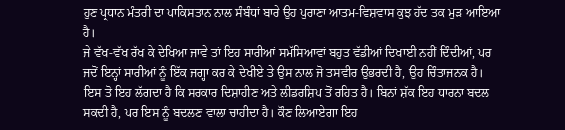ਹੁਣ ਪ੍ਰਧਾਨ ਮੰਤਰੀ ਦਾ ਪਾਕਿਸਤਾਨ ਨਾਲ ਸੰਬੰਧਾਂ ਬਾਰੇ ਉਹ ਪੁਰਾਣਾ ਆਤਮ-ਵਿਸ਼ਵਾਸ ਕੁਝ ਹੱਦ ਤਕ ਮੁੜ ਆਇਆ ਹੈ।
ਜੇ ਵੱਖ-ਵੱਖ ਰੱਖ ਕੇ ਦੇਖਿਆ ਜਾਵੇ ਤਾਂ ਇਹ ਸਾਰੀਆਂ ਸਮੱਸਿਆਵਾਂ ਬਹੁਤ ਵੱਡੀਆਂ ਦਿਖਾਈ ਨਹੀਂ ਦਿੰਦੀਆਂ, ਪਰ ਜਦੋਂ ਇਨ੍ਹਾਂ ਸਾਰੀਆਂ ਨੂੰ ਇੱਕ ਜਗ੍ਹਾ ਕਰ ਕੇ ਦੇਖੀਏ ਤੇ ਉਸ ਨਾਲ ਜੋ ਤਸਵੀਰ ਉਭਰਦੀ ਹੈ, ਉਹ ਚਿੰਤਾਜਨਕ ਹੈ। ਇਸ ਤੋ ਇਹ ਲੱਗਦਾ ਹੈ ਕਿ ਸਰਕਾਰ ਦਿਸ਼ਾਹੀਣ ਅਤੇ ਲੀਡਰਸ਼ਿਪ ਤੋਂ ਰਹਿਤ ਹੈ। ਬਿਨਾਂ ਸ਼ੱਕ ਇਹ ਧਾਰਨਾ ਬਦਲ ਸਕਦੀ ਹੈ, ਪਰ ਇਸ ਨੂੰ ਬਦਲਣ ਵਾਲਾ ਚਾਹੀਦਾ ਹੈ। ਕੌਣ ਲਿਆਏਗਾ ਇਹ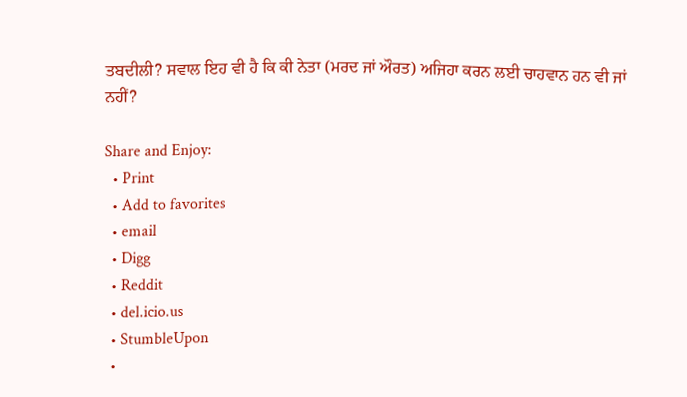ਤਬਦੀਲੀ? ਸਵਾਲ ਇਹ ਵੀ ਹੈ ਕਿ ਕੀ ਨੇਤਾ (ਮਰਦ ਜਾਂ ਔਰਤ) ਅਜਿਹਾ ਕਰਨ ਲਈ ਚਾਹਵਾਨ ਹਨ ਵੀ ਜਾਂ ਨਹੀਂ?

Share and Enjoy:
  • Print
  • Add to favorites
  • email
  • Digg
  • Reddit
  • del.icio.us
  • StumbleUpon
  •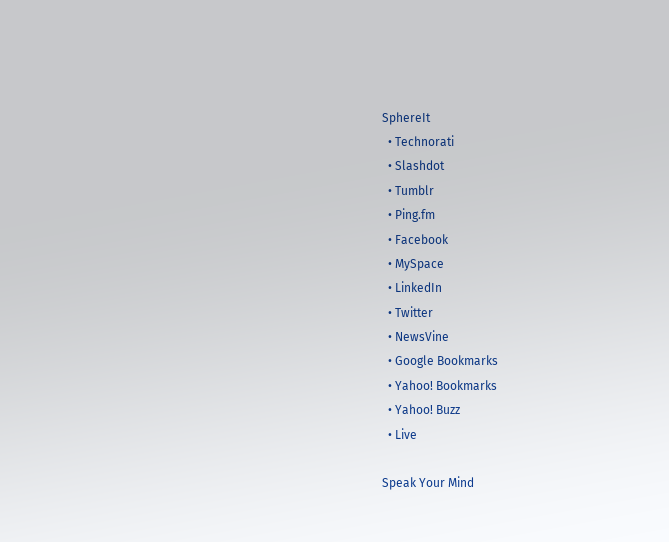SphereIt
  • Technorati
  • Slashdot
  • Tumblr
  • Ping.fm
  • Facebook
  • MySpace
  • LinkedIn
  • Twitter
  • NewsVine
  • Google Bookmarks
  • Yahoo! Bookmarks
  • Yahoo! Buzz
  • Live

Speak Your Mind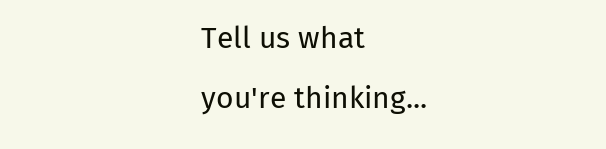Tell us what you're thinking...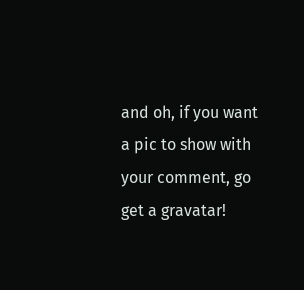and oh, if you want a pic to show with your comment, go get a gravatar!